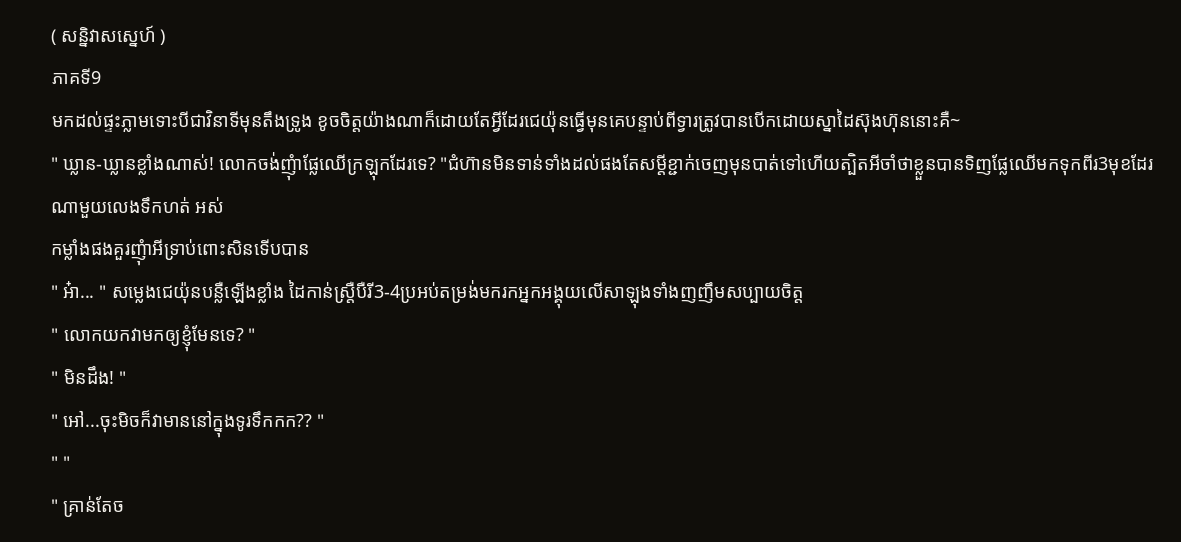( សន្និវាសស្នេហ៍ )
ភាគទី9
មកដល់ផ្ទះភ្លាមទោះបីជាវិនាទីមុនតឹងទ្រូង ខូចចិត្តយ៉ាងណាក៏ដេាយតែអ្វីដែរជេយ៉ុនធ្វេីមុនគេបន្ទាប់ពីទ្វារត្រូវបានបេីកដេាយស្នាដៃស៊ុងហ៊ុននោះគឺ~
" ឃ្លាន-ឃ្លានខ្លាំងណាស់! លេាកចង់ញុំាផ្លែឈេីក្រឡុកដែរទេ? "ជំហ៊ានមិនទាន់ទាំងដល់ផងតែសម្តីខ្ជាក់ចេញមុនបាត់ទៅហេីយត្បិតអីចាំថាខ្លួនបានទិញផ្លែឈេីមកទុកពីរ3មុខដែរ ណាមួយលេងទឹកហត់ អស់
កម្លាំងផងគួរញុំាអីទ្រាប់ពោះសិនទេីបបាន
" អ៎ា... " សម្លេងជេយ៉ុនបន្លឺឡេីងខ្លាំង ដៃកាន់ស្រ្តឺបឺរី3-4ប្រអប់តម្រង់មករកអ្នកអង្គុយលេីសាឡុងទាំងញញឹមសប្បាយចិត្ត
" លេាកយកវាមកឲ្យខ្ញុំមែនទេ? "
" មិនដឹង! "
" អៅ...ចុះមិចក៏វាមាននៅក្នុងទូរទឹកកក?? "
" "
" គ្រាន់តែច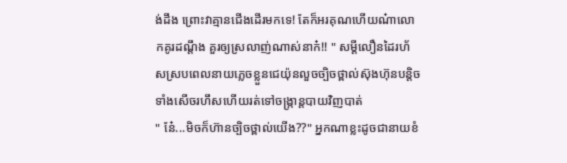ង់ដឹង ព្រោះវាគ្មានជេីងដេីរមកទេ! តែក៏អរគុណហេីយណ៎ាលេាកគូរដណ្តឹង គួរឲ្យស្រលាញ់ណាស់នាក៎!! " សម្តីលឿនដៃរហ័សស្របពេលនាយភ្លេចខ្លួនជេយ៉ុនលួចច្បិចថ្ពាល់ស៊ុងហ៊ុនបន្តិចទាំងសេីចរហឹសហេីយរត់ទៅចង្រ្កាន្តបាយវិញបាត់
" ន៎ែ...មិចក៏ហ៊ានច្បិចថ្ពាល់យេីង??" អ្នកណាខ្លះដូចជានាយខំ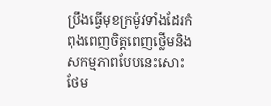ប្រឹងធ្វេីមុខក្រម៉ូវទាំងដែរកំពុងពេញចិត្តពេញថ្លេីមនិងសកម្មភាពបែបនេះសោះ ថែម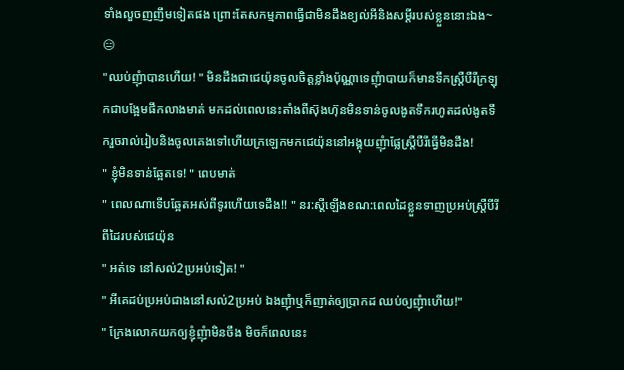ទាំងលួចញញឹមទៀតផង ព្រោះតែសកម្មភាពធ្វេីជាមិនដឹងខ្យល់អីនិងសម្តីរបស់ខ្លួននោះឯង~ 😑
"ឈប់ញុំាបានហេីយ! " មិនដឹងជាជេយ៉ុនចូលចិត្តខ្លាំងប៉ុណ្ណាទេញុំាបាយក៏មានទឹកស្រ្តឺបឺរីក្រឡុកជាបង្អែមផឹកលាងមាត់ មកដល់ពេលនេះតាំងពីស៊ុងហ៊ុនមិនទាន់ចូលងូតទឹករហូតដល់ងូតទឹករួចរាល់រៀបនិងចូលគេងទៅហេីយក្រឡេកមកជេយ៉ុននៅអង្គុយញុំាផ្លែស្រ្តឺបឺរីធ្វេីមិនដឹង!
" ខ្ញុំមិនទាន់ឆ្អែតទេ! " ពេបមាត់
" ពេលណាទេីបឆ្អែតអស់ពីទូរហេីយទេដឹង!! " នរ:ស្តីឡេីងខណ:ពេលដៃខ្លួនទាញប្រអប់ស្ត្រឺបីរីពីដៃរបស់ជេយ៉ុន
" អត់ទេ នៅសល់2ប្រអប់ទៀត! "
" អីគេដប់ប្រអប់ជាងនៅសល់2ប្រអប់ ឯងញុំាឬក៏ញាត់ឲ្យប្រាកដ ឈប់ឲ្យញុំាហេីយ!"
" ក្រែងលេាកយកឲ្យខ្ញុំញុំាមិនចឹង មិចក៏ពេលនេះ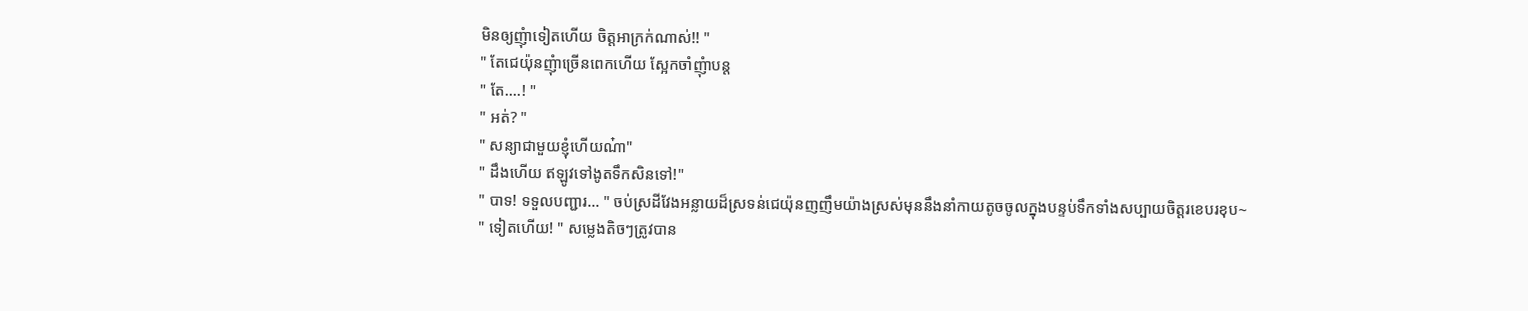មិនឲ្យញុំាទៀតហេីយ ចិត្តអាក្រក់ណាស់!! "
" តែជេយ៉ុនញុំាច្រេីនពេកហេីយ ស្អែកចាំញុំាបន្ត
" តែ....! "
" អត់? "
" សន្យាជាមួយខ្ញុំហេីយណ៎ា"
" ដឹងហេីយ ឥឡូវទៅងូតទឹកសិនទៅ!"
" បាទ! ទទួលបញ្ជារ... " ចប់ស្រដីវែងអន្លាយដ៏ស្រទន់ជេយ៉ុនញញឹមយ៉ាងស្រស់មុននឹងនាំកាយតូចចូលក្នុងបន្ទប់ទឹកទាំងសប្បាយចិត្តរខេបរខុប~
" ទៀតហេីយ! " សម្លេងតិចៗត្រូវបាន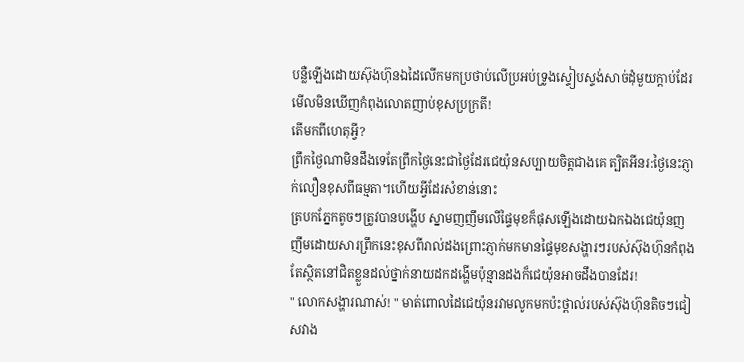បន្លឺឡេីងដេាយស៊ុងហ៊ុនឯដៃលេីកមកប្រថាប់លេីប្រអប់ទ្រូងស្ទៀបស្ទង់សាច់ដុំមួយក្តាប់ដែរមេីលមិនឃេីញកំពុងលេាតញាប់ខុសប្រក្រតី!
តេីមកពីហេតុអ្វី?
ព្រឹកថ្ងៃណាមិនដឹងទេតែព្រឹកថ្ងៃនេះជាថ្ងៃដែរជេយ៉ុនសប្បាយចិត្តជាងគេ ត្បិតអីនរ:ថ្ងៃនេះភ្ញាក់លឿនខុសពីធម្មតា។ហេីយអ្វីដែរសំខាន់នោះ
ត្របកភ្នែកតូចៗត្រូវបានបង្ហេីប ស្នាមញញឹមលេីផ្ទៃមុខក៏ផុសឡេីងដេាយឯកឯងជេយ៉ុនញញឹមដេាយសារព្រឹកនេះខុសពីរាល់ដងព្រោះភ្ញាក់មកមានផ្ទៃមុខសង្ហារៗរបស់ស៊ុងហ៊ុនកំពុងតែស្ថិតនៅជិតខ្លួនដល់ថ្នាក់នាយដកដង្ហេីមប៉ុន្មានដងក៏ជេយ៉ុនអាចដឹងបានដែរ!
" លេាកសង្ហារណាស់! " មាត់ពេាលដៃជេយ៉ុនរវាមលូកមកប៉ះថ្ពាល់របស់ស៊ុងហ៊ុនតិចៗជៀសវាង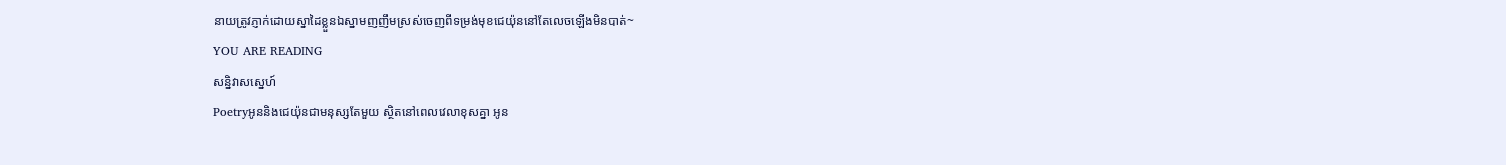នាយត្រូវភ្ញាក់ដេាយស្នាដៃខ្លួនឯស្នាមញញឹមស្រស់ចេញពីទម្រង់មុខជេយ៉ុននៅតែលេចឡេីងមិនបាត់~
YOU ARE READING
សន្និវាសស្នេហ៍
Poetryអូននិងជេយ៉ុនជាមនុស្សតែមួយ ស្ថិតនៅពេលវេលាខុសគ្នា អូន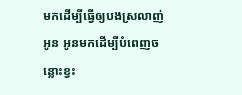មកដេីម្បីធ្វេីឲ្យបងស្រលាញ់អូន អូនមកដេីម្បីបំពេញចន្លោះខ្វះ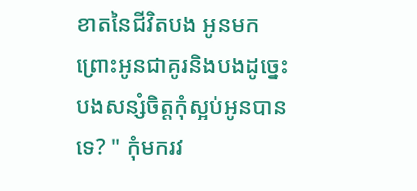ខាតនៃជីវិតបង អូនមកព្រោះអូនជាគូរនិងបងដូច្នេះបងសន្សំចិត្តកុំស្អប់អូនបានទេ? " កុំមករវ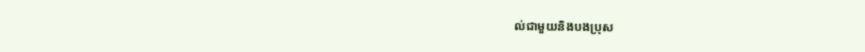ល់ជាមួយនិងបងប្រុស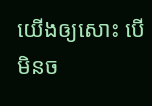យេីងឲ្យសោះ បេីមិនច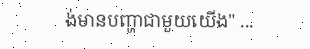ង់មានបញ្ហាជាមួយយេីង" ...